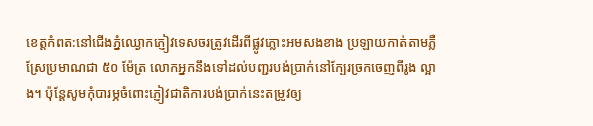ខេត្តកំពត:នៅជើងភ្នំឈ្ងោកភ្ញៀវទេសចរត្រូវដើរពីផ្លូវភ្លោះអមសងខាង ប្រឡាយកាត់តាមភ្លឺស្រែប្រមាណជា ៥០ ម៉ែត្រ លោកអ្នកនឹងទៅដល់បញ្ជរបង់ប្រាក់នៅក្បែរច្រកចេញពីរូង ល្អាង។ ប៉ុន្ដែសូមកុំបារម្ភចំពោះភ្ញៀវជាតិការបង់ប្រាក់នេះតម្រូវឲ្យ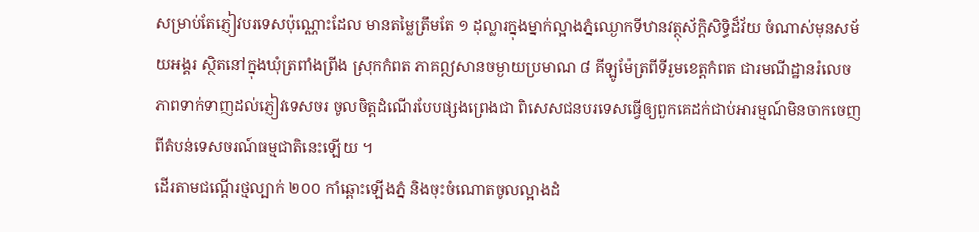សម្រាប់តែភ្ញៀវបរទេសប៉ុណ្ណោះដែល មានតម្លៃត្រឹមតែ ១ ដុល្លារក្នុងម្នាក់ល្អាងភ្នំឈ្ងោកទីឋានវត្ថុស័ក្ដិសិទ្ធិដ៏វ័យ ចំណាស់មុនសម័យអង្គរ ស្ថិតនៅក្នុងឃុំត្រពាំងព្រីង ស្រុកកំពត ភាគឦសានចម្ងាយប្រមាណ ៨ គីឡូម៉ែត្រពីទីរួមខេត្ដកំពត ជារមណីដ្ឋានរំលេចភាពទាក់ទាញដល់ភ្ញៀវទេសចរ ចូលចិត្ដដំណើរបែបផ្សងព្រេងជា ពិសេសជនបរទេសធ្វើឲ្យពួកគេដក់ជាប់អារម្មណ៍មិនចាកចេញពីតំបន់ទេសចរណ៍ធម្មជាតិនេះឡើយ ។
ដើរតាមជណ្ដើរថ្មល្បាក់ ២០០ កាំឆ្ពោះឡើងភ្នំ និងចុះចំណោតចូលល្អាងដំ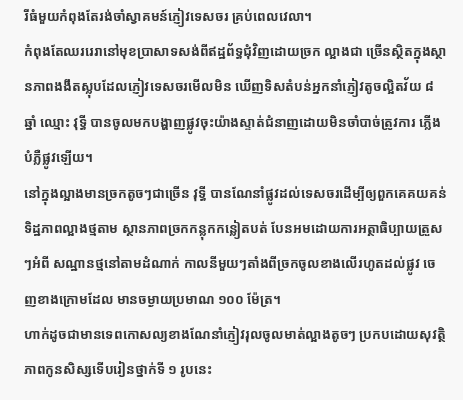រីធំមួយកំពុងតែរង់ចាំស្វាគមន៍ភ្ញៀវទេសចរ គ្រប់ពេលវេលា។
កំពុងតែឈររេរានៅមុខប្រាសាទសង់ពីឥដ្ឋព័ទ្ធជុំវិញដោយច្រក ល្អាងជា ច្រើនស្ថិតក្នុងស្ថានភាពងងឹតស្លុបដែលភ្ញៀវទេសចរមើលមិន ឃើញទិសតំបន់អ្នកនាំភ្ញៀវតូចល្អិតវ័យ ៨ ឆ្នាំ ឈ្មោះ វុទ្ធី បានចូលមកបង្ហាញផ្លូវចុះយ៉ាងស្ទាត់ជំនាញដោយមិនចាំបាច់ត្រូវការ ភ្លើងបំភ្លឺផ្លូវឡើយ។
នៅក្នុងល្អាងមានច្រកតូចៗជាច្រើន វុទ្ធី បានណែនាំផ្លូវដល់ទេសចរដើម្បីឲ្យពួកគេគយគន់ទិដ្ឋភាពល្អាងថ្មតាម ស្ថានភាពច្រកកន្លុកកន្លៀតបត់ បែនអមដោយការអត្ថាធិប្បាយត្រួសៗអំពី សណ្ឋានថ្មនៅតាមដំណាក់ កាលនីមួយៗតាំងពីច្រកចូលខាងលើរហូតដល់ផ្លូវ ចេញខាងក្រោមដែល មានចម្ងាយប្រមាណ ១០០ ម៉ែត្រ។
ហាក់ដូចជាមានទេពកោសល្យខាងណែនាំភ្ញៀវរុលចូលមាត់ល្អាងតូចៗ ប្រកបដោយសុវត្ថិភាពកូនសិស្សទើបរៀនថ្នាក់ទី ១ រូបនេះ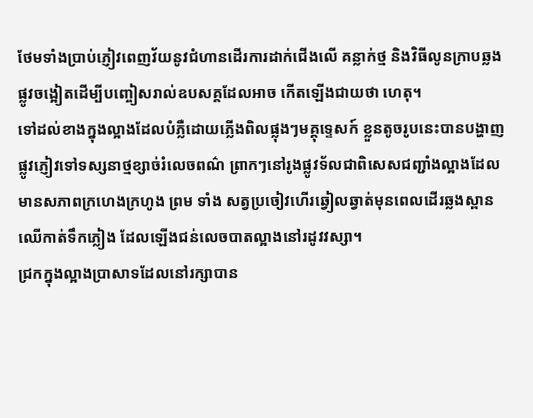ថែមទាំងប្រាប់ភ្ញៀវពេញវ័យនូវជំហានដើរការដាក់ជើងលើ គន្លាក់ថ្ម និងវិធីលូនក្រាបឆ្លងផ្លូវចង្អៀតដើម្បីបញ្ចៀសរាល់ឧបសគ្គដែលអាច កើតឡើងជាយថា ហេតុ។
ទៅដល់ខាងក្នុងល្អាងដែលបំភ្លឺដោយភ្លើងពិលផ្លុងៗមគ្គុទ្ទេសក៍ ខ្លួនតូចរូបនេះបានបង្ហាញផ្លូវភ្ញៀវទៅទស្សនាថ្មខ្សាច់រំលេចពណ៌ ព្រាកៗនៅរូងផ្លូវទ័លជាពិសេសជញ្ជាំងល្អាងដែលមានសភាពក្រហេងក្រហូង ព្រម ទាំង សត្វប្រចៀវហើរឆ្វៀលឆ្វាត់មុនពេលដើរឆ្លងស្ពានឈើកាត់ទឹកភ្លៀង ដែលឡើងជន់លេចបាតល្អាងនៅរដូវវស្សា។
ជ្រកក្នុងល្អាងប្រាសាទដែលនៅរក្សាបាន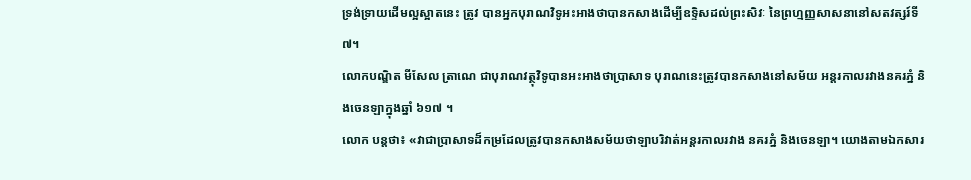ទ្រង់ទ្រាយដើមល្អស្អាតនេះ ត្រូវ បានអ្នកបុរាណវិទូអះអាងថាបានកសាងដើម្បីឧទ្ទិសដល់ព្រះសិវៈ នៃព្រហ្មញ្ញសាសនានៅសតវត្សរ៍ទី ៧។
លោកបណ្ឌិត មីសែល ត្រាណេ ជាបុរាណវត្ថុវិទូបានអះអាងថាប្រាសាទ បុរាណនេះត្រូវបានកសាងនៅសម័យ អន្ដរកាលរវាងនគរភ្នំ និងចេនឡាក្នុងឆ្នាំ ៦១៧ ។
លោក បន្ដថា៖ «វាជាប្រាសាទដ៏កម្រដែលត្រូវបានកសាងសម័យថាឡាបរិវាត់អន្ដរកាលរវាង នគរភ្នំ និងចេនឡា។ យោងតាមឯកសារ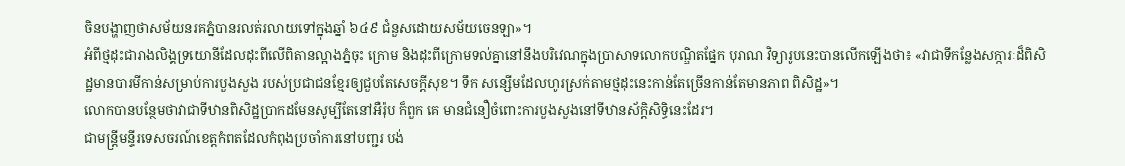ចិនបង្ហាញថាសម័យនរគភ្នំបានរលត់រលាយទៅក្នុងឆ្នាំ ៦៤៩ ជំនួសដោយសម័យចេនឡា»។
អំពីថ្មដុះជារាងលិង្គទ្រយោនីដែលដុះពីលើពិតានល្អាងភ្នំចុះ ក្រោម និងដុះពីក្រោមទល់គ្នានៅនឹងបរិវេណក្នុងប្រាសាទលោកបណ្ឌិតផ្នែក បុរាណ វិទ្យារូបនេះបានលើកឡើងថា៖ «វាជាទីកន្លែងសក្ការៈដ៏ពិសិដ្ឋមានបារមីកាន់សម្រាប់ការបួងសួង របស់ប្រជាជនខ្មែរឲ្យជួបតែសេចក្ដីសុខ។ ទឹក សន្សើមដែលហូរស្រក់តាមថ្មដុះនេះកាន់តែច្រើនកាន់តែមានភាព ពិសិដ្ឋ»។
លោកបានបន្ថែមថាវាជាទីឋានពិសិដ្ឋប្រាកដមែនសូម្បីតែនៅអឺរ៉ុប ក៏ពួក គេ មានជំនឿចំពោះការបួងសួងនៅទីឋានស័ក្ដិសិទ្ធិនេះដែរ។
ជាមន្ដ្រីមន្ទីរទេសចរណ៍ខេត្ដកំពតដែលកំពុងប្រចាំការនៅបញ្ជរ បង់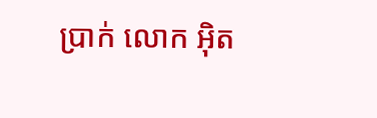ប្រាក់ លោក អ៊ិត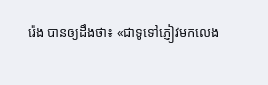រ៉េង បានឲ្យដឹងថា៖ «ជាទូទៅភ្ញៀវមកលេង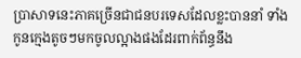ប្រាសាទនេះភាគច្រើនជាជនបរទេសដែលខ្លះបាននាំ ទាំងកូនក្មេងតូចៗមកចូលល្អាងផងដែរពាក់ព័ន្ធនឹង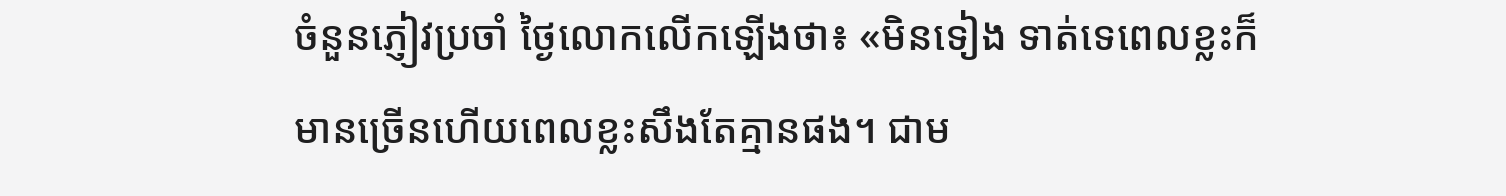ចំនួនភ្ញៀវប្រចាំ ថ្ងៃលោកលើកឡើងថា៖ «មិនទៀង ទាត់ទេពេលខ្លះក៏មានច្រើនហើយពេលខ្លះសឹងតែគ្មានផង។ ជាម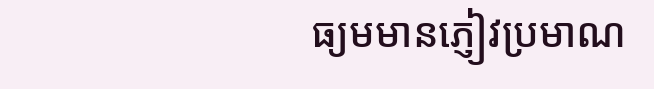ធ្យមមានភ្ញៀវប្រមាណ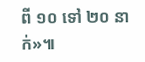ពី ១០ ទៅ ២០ នាក់»៕